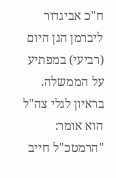ח"כ אביגדור ליברמן הגן היום (רביעי) במפתיע על הממשלה. בראיון לגלי צה"ל הוא אומר: "הרמטכ"ל חייב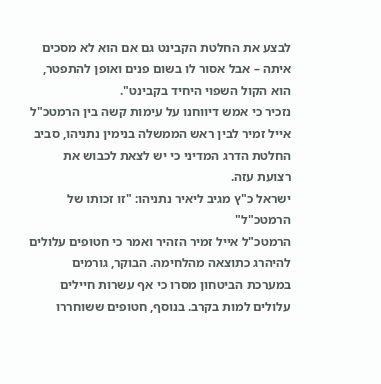לבצע את החלטת הקבינט גם אם הוא לא מסכים איתה – אבל אסור לו בשום פנים ואופן להתפטר, הוא הקול השפוי היחיד בקבינט".
נזכיר כי אמש דיווחנו על עימות קשה בין הרמטכ"ל אייל זמיר לבין ראש הממשלה בנימין נתניהו, סביב החלטת הדרג המדיני כי יש לצאת לכבוש את רצועת עזה.
ישראל כ"ץ מגיב ליאיר נתניהו: "זו זכותו של הרמטכ"ל"
הרמטכ"ל אייל זמיר הזהיר ואמר כי חטופים עלולים להיהרג כתוצאה מהלחימה. הבוקר, גורמים במערכת הביטחון מסרו כי אף עשרות חיילים עלולים למות בקרב. בנוסף, חטופים ששוחררו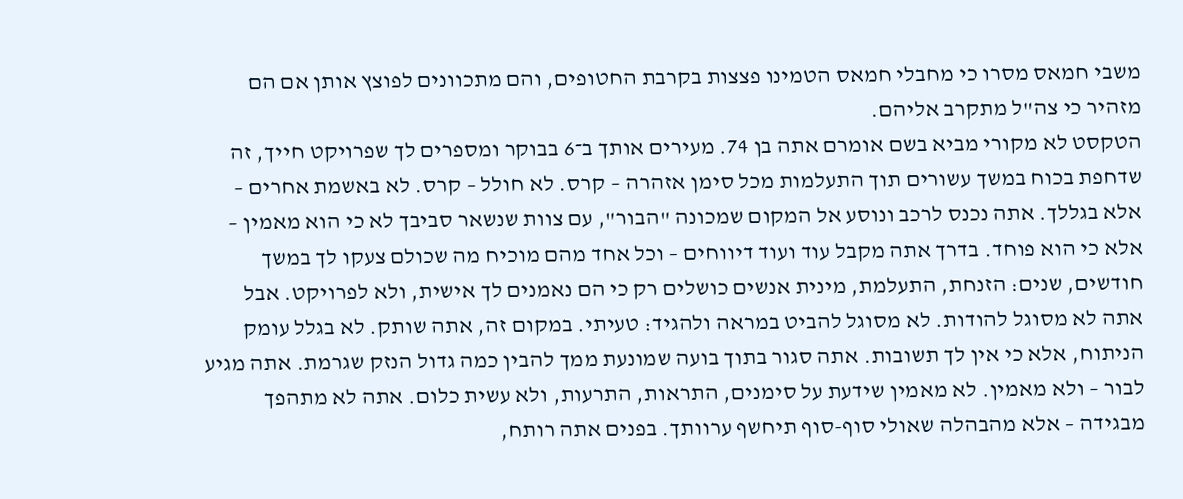משבי חמאס מסרו כי מחבלי חמאס הטמינו פצצות בקרבת החטופים, והם מתכוונים לפוצץ אותן אם הם מזהיר כי צה"ל מתקרב אליהם.
הטקסט לא מקורי מביא בשם אומרם אתה בן 74. מעירים אותך ב־6 בבוקר ומספרים לך שפרויקט חייך, זה שדחפת בכוח במשך עשורים תוך התעלמות מכל סימן אזהרה – קרס. לא חולל – קרס. לא באשמת אחרים – אלא בגללך. אתה נכנס לרכב ונוסע אל המקום שמכונה "הבור", עם צוות שנשאר סביבך לא כי הוא מאמין – אלא כי הוא פוחד. בדרך אתה מקבל עוד ועוד דיווחים – וכל אחד מהם מוכיח מה שכולם צעקו לך במשך חודשים, שנים: הזנחת, התעלמת, מינית אנשים כושלים רק כי הם נאמנים לך אישית, ולא לפרויקט. אבל אתה לא מסוגל להודות. לא מסוגל להביט במראה ולהגיד: טעיתי. במקום זה, אתה שותק. לא בגלל עומק הניתוח, אלא כי אין לך תשובות. אתה סגור בתוך בועה שמונעת ממך להבין כמה גדול הנזק שגרמת. אתה מגיע לבור – ולא מאמין. לא מאמין שידעת על סימנים, התראות, התרעות, ולא עשית כלום. אתה לא מתהפך מבגידה – אלא מהבהלה שאולי סוף-סוף תיחשף ערוותך. בפנים אתה רותח,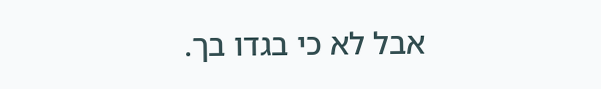אבל לא כי בגדו בך.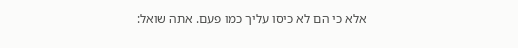אלא כי הם לא כיסו עליך כמו פעם. אתה שואל: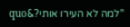"למה לא העירו אותי?&quo